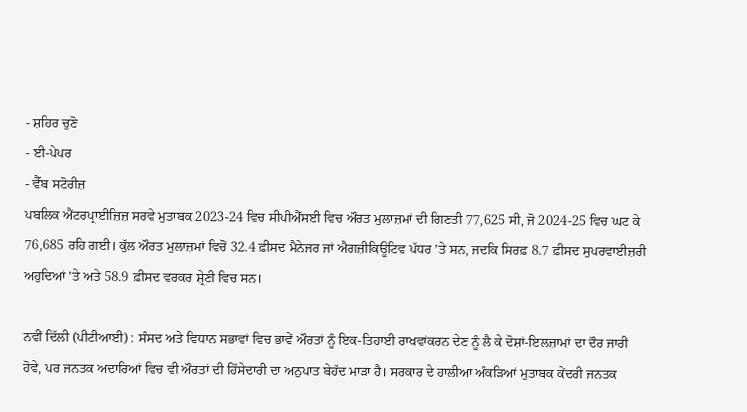- ਸ਼ਹਿਰ ਚੁਣੋ
- ਈ-ਪੇਪਰ
- ਵੈੱਬ ਸਟੋਰੀਜ਼
ਪਬਲਿਕ ਐਂਟਰਪ੍ਰਾਈਜ਼ਿਜ਼ ਸਰਵੇ ਮੁਤਾਬਕ 2023-24 ਵਿਚ ਸੀਪੀਐੱਸਈ ਵਿਚ ਔਰਤ ਮੁਲਾਜ਼ਮਾਂ ਦੀ ਗਿਣਤੀ 77,625 ਸੀ, ਜੋ 2024-25 ਵਿਚ ਘਟ ਕੇ 76,685 ਰਹਿ ਗਈ। ਕੁੱਲ ਔਰਤ ਮੁਲਾਜ਼ਮਾਂ ਵਿਚੋਂ 32.4 ਫ਼ੀਸਦ ਮੈਨੇਜਰ ਜਾਂ ਐਗਜ਼ੀਕਿਊਟਿਵ ਪੱਧਰ ’ਤੇ ਸਨ, ਜਦਕਿ ਸਿਰਫ਼ 8.7 ਫ਼ੀਸਦ ਸੁਪਰਵਾਈਜ਼ਰੀ ਅਹੁਦਿਆਂ ’ਤੇ ਅਤੇ 58.9 ਫ਼ੀਸਦ ਵਰਕਰ ਸ਼੍ਰੇਣੀ ਵਿਚ ਸਨ।

ਨਵੀਂ ਦਿੱਲੀ (ਪੀਟੀਆਈ) : ਸੰਸਦ ਅਤੇ ਵਿਧਾਨ ਸਭਾਵਾਂ ਵਿਚ ਭਾਵੇਂ ਔਰਤਾਂ ਨੂੰ ਇਕ-ਤਿਹਾਈ ਰਾਖਵਾਂਕਰਨ ਦੇਣ ਨੂੰ ਲੈ ਕੇ ਦੋਸ਼ਾਂ-ਇਲਜ਼ਾਮਾਂ ਦਾ ਦੌਰ ਜਾਰੀ ਹੋਵੇ, ਪਰ ਜਨਤਕ ਅਦਾਰਿਆਂ ਵਿਚ ਵੀ ਔਰਤਾਂ ਦੀ ਹਿੱਸੇਦਾਰੀ ਦਾ ਅਨੁਪਾਤ ਬੇਹੱਦ ਮਾੜਾ ਹੈ। ਸਰਕਾਰ ਦੇ ਹਾਲੀਆ ਅੰਕੜਿਆਂ ਮੁਤਾਬਕ ਕੇਂਦਰੀ ਜਨਤਕ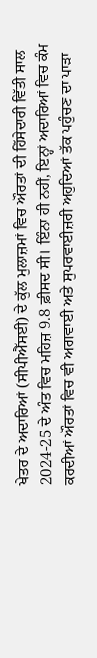ਖੇਤਰ ਦੇ ਅਦਾਰਿਆਂ (ਸੀਪੀਐੱਸਈ) ਦੇ ਕੁੱਲ ਮੁਲਾਜ਼ਮਾਂ ਵਿਚ ਔਰਤਾਂ ਦੀ ਹਿੱਸੇਦਾਰੀ ਵਿੱਤੀ ਸਾਲ 2024-25 ਦੇ ਅੰਤ ਵਿਚ ਮਹਿਜ਼ 9.8 ਫ਼ੀਸਦ ਸੀ। ਇੰਨਾ ਹੀ ਨਹੀਂ, ਇਨ੍ਹਾਂ ਅਦਾਰਿਆਂ ਵਿਚ ਕੰਮ ਕਰਦੀਆਂ ਔਰਤਾਂ ਵਿਚ ਵੀ ਅਗਵਾਈ ਅਤੇ ਸੁਪਰਵਾਈਜ਼ਰੀ ਅਹੁਦਿਆਂ ਤੱਕ ਪਹੁੰਚਣ ਦਾ ਪਾੜਾ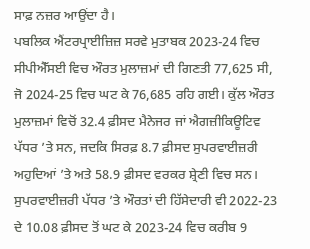ਸਾਫ਼ ਨਜ਼ਰ ਆਉਂਦਾ ਹੈ।
ਪਬਲਿਕ ਐਂਟਰਪ੍ਰਾਈਜ਼ਿਜ਼ ਸਰਵੇ ਮੁਤਾਬਕ 2023-24 ਵਿਚ ਸੀਪੀਐੱਸਈ ਵਿਚ ਔਰਤ ਮੁਲਾਜ਼ਮਾਂ ਦੀ ਗਿਣਤੀ 77,625 ਸੀ, ਜੋ 2024-25 ਵਿਚ ਘਟ ਕੇ 76,685 ਰਹਿ ਗਈ। ਕੁੱਲ ਔਰਤ ਮੁਲਾਜ਼ਮਾਂ ਵਿਚੋਂ 32.4 ਫ਼ੀਸਦ ਮੈਨੇਜਰ ਜਾਂ ਐਗਜ਼ੀਕਿਊਟਿਵ ਪੱਧਰ ’ਤੇ ਸਨ, ਜਦਕਿ ਸਿਰਫ਼ 8.7 ਫ਼ੀਸਦ ਸੁਪਰਵਾਈਜ਼ਰੀ ਅਹੁਦਿਆਂ ’ਤੇ ਅਤੇ 58.9 ਫ਼ੀਸਦ ਵਰਕਰ ਸ਼੍ਰੇਣੀ ਵਿਚ ਸਨ। ਸੁਪਰਵਾਈਜ਼ਰੀ ਪੱਧਰ ’ਤੇ ਔਰਤਾਂ ਦੀ ਹਿੱਸੇਦਾਰੀ ਵੀ 2022-23 ਦੇ 10.08 ਫ਼ੀਸਦ ਤੋਂ ਘਟ ਕੇ 2023-24 ਵਿਚ ਕਰੀਬ 9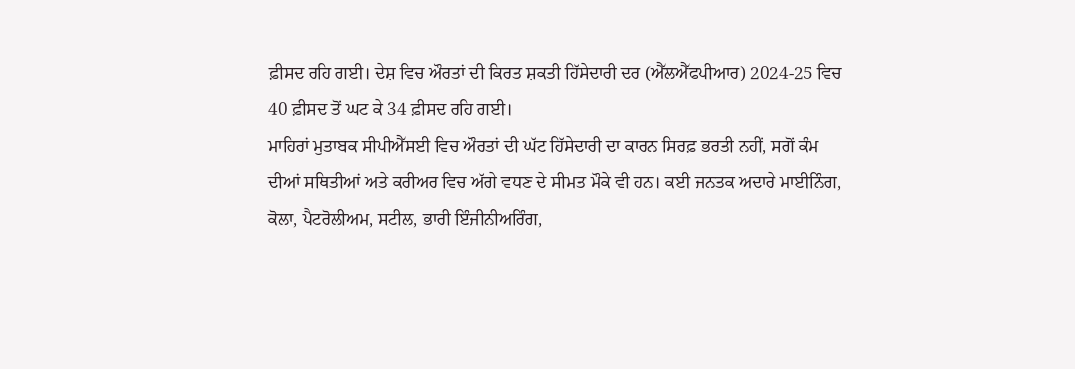ਫ਼ੀਸਦ ਰਹਿ ਗਈ। ਦੇਸ਼ ਵਿਚ ਔਰਤਾਂ ਦੀ ਕਿਰਤ ਸ਼ਕਤੀ ਹਿੱਸੇਦਾਰੀ ਦਰ (ਐੱਲਐੱਫਪੀਆਰ) 2024-25 ਵਿਚ 40 ਫ਼ੀਸਦ ਤੋਂ ਘਟ ਕੇ 34 ਫ਼ੀਸਦ ਰਹਿ ਗਈ।
ਮਾਹਿਰਾਂ ਮੁਤਾਬਕ ਸੀਪੀਐੱਸਈ ਵਿਚ ਔਰਤਾਂ ਦੀ ਘੱਟ ਹਿੱਸੇਦਾਰੀ ਦਾ ਕਾਰਨ ਸਿਰਫ਼ ਭਰਤੀ ਨਹੀਂ, ਸਗੋਂ ਕੰਮ ਦੀਆਂ ਸਥਿਤੀਆਂ ਅਤੇ ਕਰੀਅਰ ਵਿਚ ਅੱਗੇ ਵਧਣ ਦੇ ਸੀਮਤ ਮੌਕੇ ਵੀ ਹਨ। ਕਈ ਜਨਤਕ ਅਦਾਰੇ ਮਾਈਨਿੰਗ, ਕੋਲਾ, ਪੈਟਰੋਲੀਅਮ, ਸਟੀਲ, ਭਾਰੀ ਇੰਜੀਨੀਅਰਿੰਗ,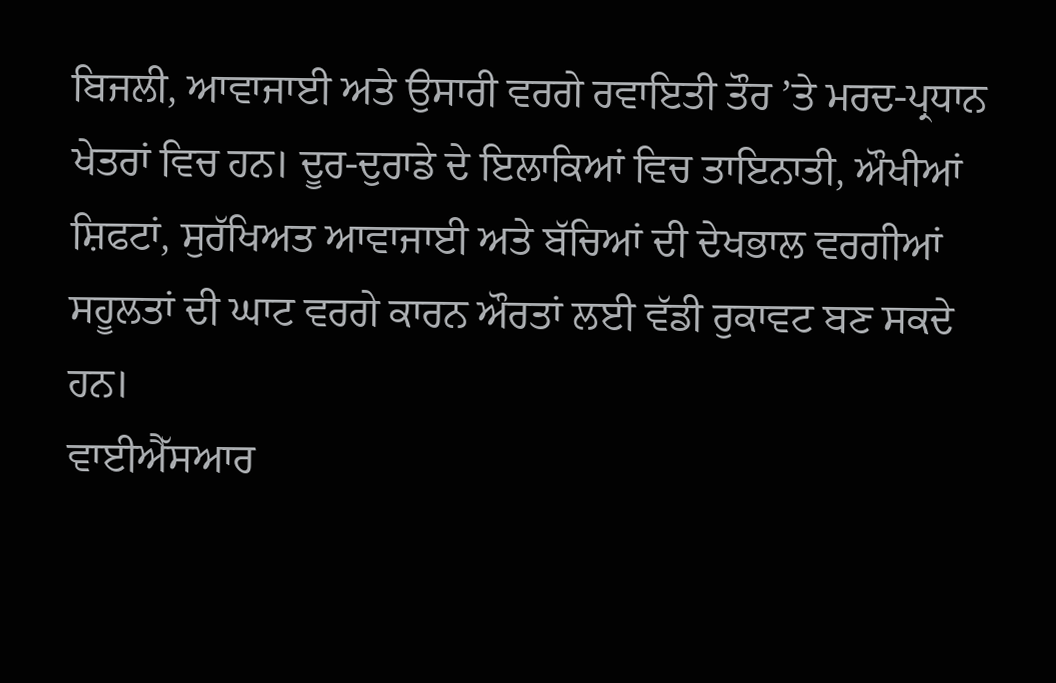ਬਿਜਲੀ, ਆਵਾਜਾਈ ਅਤੇ ਉਸਾਰੀ ਵਰਗੇ ਰਵਾਇਤੀ ਤੌਰ ’ਤੇ ਮਰਦ-ਪ੍ਰਧਾਨ ਖੇਤਰਾਂ ਵਿਚ ਹਨ। ਦੂਰ-ਦੁਰਾਡੇ ਦੇ ਇਲਾਕਿਆਂ ਵਿਚ ਤਾਇਨਾਤੀ, ਔਖੀਆਂ ਸ਼ਿਫਟਾਂ, ਸੁਰੱਖਿਅਤ ਆਵਾਜਾਈ ਅਤੇ ਬੱਚਿਆਂ ਦੀ ਦੇਖਭਾਲ ਵਰਗੀਆਂ ਸਹੂਲਤਾਂ ਦੀ ਘਾਟ ਵਰਗੇ ਕਾਰਨ ਔਰਤਾਂ ਲਈ ਵੱਡੀ ਰੁਕਾਵਟ ਬਣ ਸਕਦੇ ਹਨ।
ਵਾਈਐੱਸਆਰ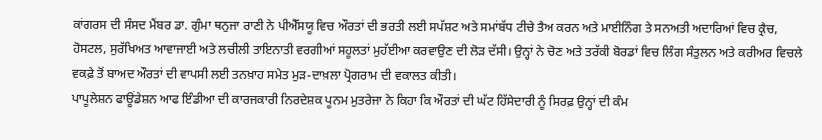ਕਾਂਗਰਸ ਦੀ ਸੰਸਦ ਮੈਂਬਰ ਡਾ. ਗੁੰਮਾ ਥਨੁਜਾ ਰਾਣੀ ਨੇ ਪੀਐੱਸਯੂ ਵਿਚ ਔਰਤਾਂ ਦੀ ਭਰਤੀ ਲਈ ਸਪੱਸ਼ਟ ਅਤੇ ਸਮਾਂਬੱਧ ਟੀਚੇ ਤੈਅ ਕਰਨ ਅਤੇ ਮਾਈਨਿੰਗ ਤੇ ਸਨਅਤੀ ਅਦਾਰਿਆਂ ਵਿਚ ਕ੍ਰੈਚ, ਹੋਸਟਲ, ਸੁਰੱਖਿਅਤ ਆਵਾਜਾਈ ਅਤੇ ਲਚੀਲੀ ਤਾਇਨਾਤੀ ਵਰਗੀਆਂ ਸਹੂਲਤਾਂ ਮੁਹੱਈਆ ਕਰਵਾਉਣ ਦੀ ਲੋੜ ਦੱਸੀ। ਉਨ੍ਹਾਂ ਨੇ ਚੋਣ ਅਤੇ ਤਰੱਕੀ ਬੋਰਡਾਂ ਵਿਚ ਲਿੰਗ ਸੰਤੁਲਨ ਅਤੇ ਕਰੀਅਰ ਵਿਚਲੇ ਵਕਫ਼ੇ ਤੋਂ ਬਾਅਦ ਔਰਤਾਂ ਦੀ ਵਾਪਸੀ ਲਈ ਤਨਖ਼ਾਹ ਸਮੇਤ ਮੁੜ-ਦਾਖ਼ਲਾ ਪ੍ਰੋਗਰਾਮ ਦੀ ਵਕਾਲਤ ਕੀਤੀ।
ਪਾਪੂਲੇਸ਼ਨ ਫਾਊਂਡੇਸ਼ਨ ਆਫ ਇੰਡੀਆ ਦੀ ਕਾਰਜਕਾਰੀ ਨਿਰਦੇਸ਼ਕ ਪੂਨਮ ਮੁਤਰੇਜਾ ਨੇ ਕਿਹਾ ਕਿ ਔਰਤਾਂ ਦੀ ਘੱਟ ਹਿੱਸੇਦਾਰੀ ਨੂੰ ਸਿਰਫ਼ ਉਨ੍ਹਾਂ ਦੀ ਕੰਮ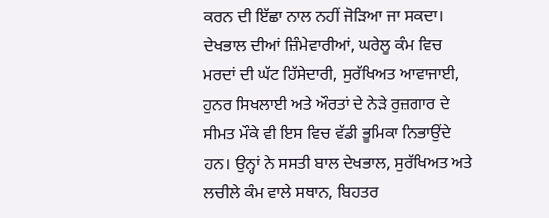ਕਰਨ ਦੀ ਇੱਛਾ ਨਾਲ ਨਹੀਂ ਜੋੜਿਆ ਜਾ ਸਕਦਾ। ਦੇਖਭਾਲ ਦੀਆਂ ਜ਼ਿੰਮੇਵਾਰੀਆਂ, ਘਰੇਲੂ ਕੰਮ ਵਿਚ ਮਰਦਾਂ ਦੀ ਘੱਟ ਹਿੱਸੇਦਾਰੀ, ਸੁਰੱਖਿਅਤ ਆਵਾਜਾਈ, ਹੁਨਰ ਸਿਖਲਾਈ ਅਤੇ ਔਰਤਾਂ ਦੇ ਨੇੜੇ ਰੁਜ਼ਗਾਰ ਦੇ ਸੀਮਤ ਮੌਕੇ ਵੀ ਇਸ ਵਿਚ ਵੱਡੀ ਭੂਮਿਕਾ ਨਿਭਾਉਂਦੇ ਹਨ। ਉਨ੍ਹਾਂ ਨੇ ਸਸਤੀ ਬਾਲ ਦੇਖਭਾਲ, ਸੁਰੱਖਿਅਤ ਅਤੇ ਲਚੀਲੇ ਕੰਮ ਵਾਲੇ ਸਥਾਨ, ਬਿਹਤਰ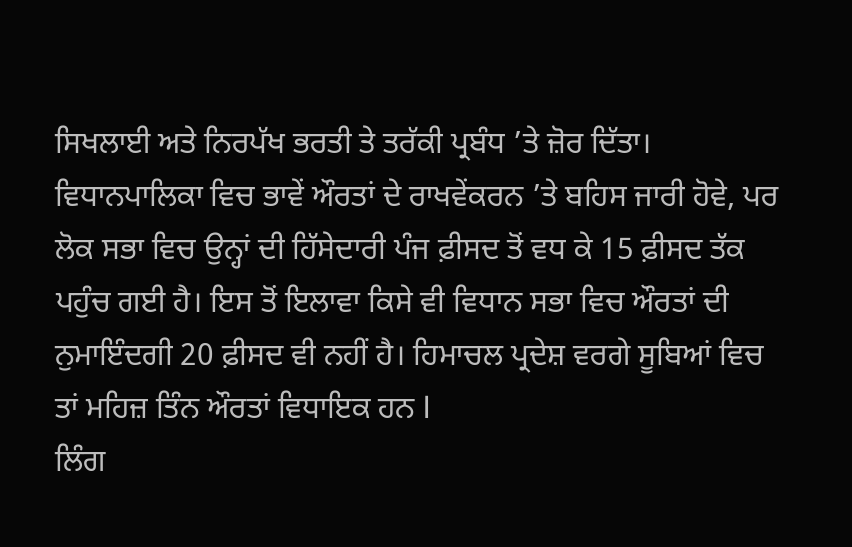ਸਿਖਲਾਈ ਅਤੇ ਨਿਰਪੱਖ ਭਰਤੀ ਤੇ ਤਰੱਕੀ ਪ੍ਰਬੰਧ ’ਤੇ ਜ਼ੋਰ ਦਿੱਤਾ।
ਵਿਧਾਨਪਾਲਿਕਾ ਵਿਚ ਭਾਵੇਂ ਔਰਤਾਂ ਦੇ ਰਾਖਵੇਂਕਰਨ ’ਤੇ ਬਹਿਸ ਜਾਰੀ ਹੋਵੇ, ਪਰ ਲੋਕ ਸਭਾ ਵਿਚ ਉਨ੍ਹਾਂ ਦੀ ਹਿੱਸੇਦਾਰੀ ਪੰਜ ਫ਼ੀਸਦ ਤੋਂ ਵਧ ਕੇ 15 ਫ਼ੀਸਦ ਤੱਕ ਪਹੁੰਚ ਗਈ ਹੈ। ਇਸ ਤੋਂ ਇਲਾਵਾ ਕਿਸੇ ਵੀ ਵਿਧਾਨ ਸਭਾ ਵਿਚ ਔਰਤਾਂ ਦੀ ਨੁਮਾਇੰਦਗੀ 20 ਫ਼ੀਸਦ ਵੀ ਨਹੀਂ ਹੈ। ਹਿਮਾਚਲ ਪ੍ਰਦੇਸ਼ ਵਰਗੇ ਸੂਬਿਆਂ ਵਿਚ ਤਾਂ ਮਹਿਜ਼ ਤਿੰਨ ਔਰਤਾਂ ਵਿਧਾਇਕ ਹਨ l
ਲਿੰਗ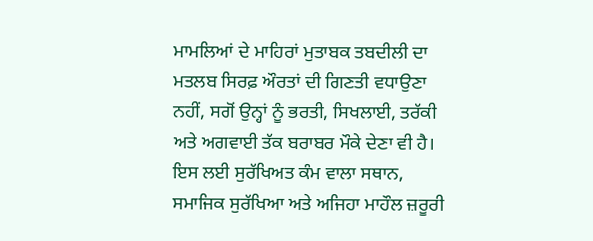ਮਾਮਲਿਆਂ ਦੇ ਮਾਹਿਰਾਂ ਮੁਤਾਬਕ ਤਬਦੀਲੀ ਦਾ ਮਤਲਬ ਸਿਰਫ਼ ਔਰਤਾਂ ਦੀ ਗਿਣਤੀ ਵਧਾਉਣਾ ਨਹੀਂ, ਸਗੋਂ ਉਨ੍ਹਾਂ ਨੂੰ ਭਰਤੀ, ਸਿਖਲਾਈ, ਤਰੱਕੀ ਅਤੇ ਅਗਵਾਈ ਤੱਕ ਬਰਾਬਰ ਮੌਕੇ ਦੇਣਾ ਵੀ ਹੈ। ਇਸ ਲਈ ਸੁਰੱਖਿਅਤ ਕੰਮ ਵਾਲਾ ਸਥਾਨ, ਸਮਾਜਿਕ ਸੁਰੱਖਿਆ ਅਤੇ ਅਜਿਹਾ ਮਾਹੌਲ ਜ਼ਰੂਰੀ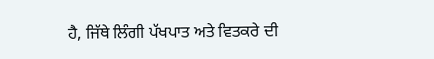ਹੈ, ਜਿੱਥੇ ਲਿੰਗੀ ਪੱਖਪਾਤ ਅਤੇ ਵਿਤਕਰੇ ਦੀ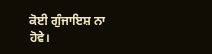ਕੋਈ ਗੁੰਜਾਇਸ਼ ਨਾ ਹੋਵੇ।